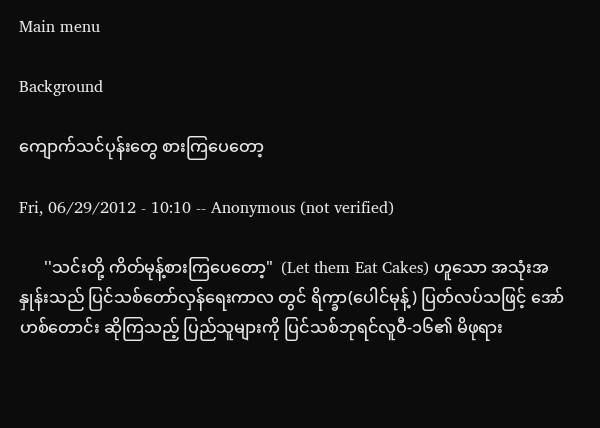Main menu

Background

ကျောက်သင်ပုန်းတွေ စားကြပေတော့

Fri, 06/29/2012 - 10:10 -- Anonymous (not verified)

      ''သင်းတို့ ကိတ်မုန့်စားကြပေတော့"  (Let them Eat Cakes) ဟူသော အသုံးအနှုန်းသည် ပြင်သစ်တော်လှန်ရေးကာလ တွင် ရိက္ခာ(ပေါင်မုန့်) ပြတ်လပ်သဖြင့် အော်ဟစ်တောင်း ဆိုကြသည့် ပြည်သူများကို ပြင်သစ်ဘုရင်လူဝီ-၁၆၏ မိဖုရား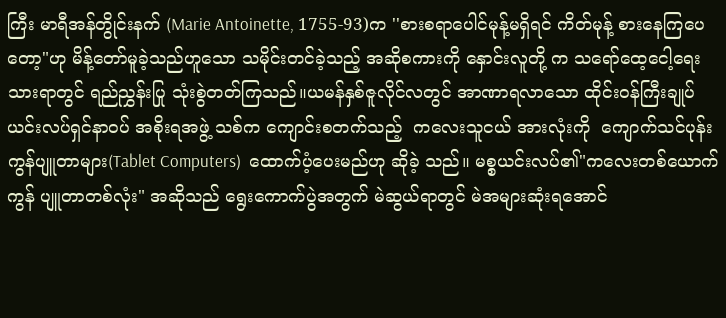ကြီး မာရီအန်တွိုင်းနက် (Marie Antoinette, 1755-93)က ''စားစရာပေါင်မုန့်မရှိရင် ကိတ်မုန့် စားနေကြပေတော့"ဟု မိန့်တော်မူခဲ့သည်ဟူသော သမိုင်းတင်ခဲ့သည့် အဆိုစကားကို နှောင်းလူတို့ က သရော်ထေ့ငေါ့ရေးသားရာတွင် ရည်ညွှန်းပြု သုံးစွဲတတ်ကြသည်။ယမန်နှစ်ဇူလိုင်လတွင် အာဏာရလာသော ထိုင်းဝန်ကြီးချုပ် ယင်းလပ်ရှင်နာဝပ် အစိုးရအဖွဲ့ သစ်က ကျောင်းစတက်သည့်  ကလေးသူငယ် အားလုံးကို  ကျောက်သင်ပုန်း  ကွန်ပျူတာများ(Tablet Computers)  ထောက်ပံ့ပေးမည်ဟု ဆိုခဲ့ သည်။ မစ္စယင်းလပ်၏"ကလေးတစ်ယောက် ကွန် ပျူတာတစ်လုံး" အဆိုသည် ရွေးကောက်ပွဲအတွက် မဲဆွယ်ရာတွင် မဲအများဆုံးရအောင်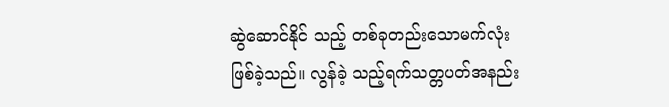ဆွဲဆောင်နိုင် သည့် တစ်ခုတည်းသောမက်လုံးဖြစ်ခဲ့သည်။ လွန်ခဲ့ သည့်ရက်သတ္တပတ်အနည်း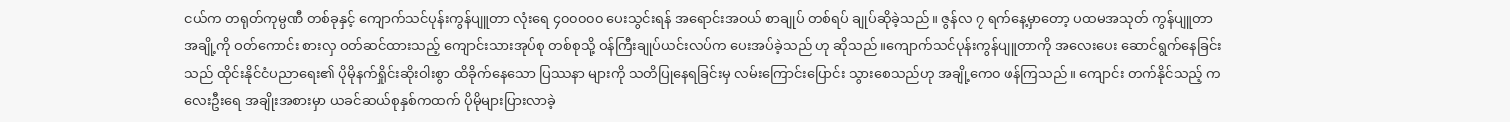ငယ်က တရုတ်ကုမ္ပဏီ တစ်ခုနှင့် ကျောက်သင်ပုန်းကွန်ပျူတာ လုံးရေ ၄၀၀၀၀၀ ပေးသွင်းရန် အရောင်းအဝယ် စာချုပ် တစ်ရပ် ချုပ်ဆိုခဲ့သည်။ ဇွန်လ ၇ ရက်နေ့မှာတော့ ပထမအသုတ် ကွန်ပျူတာအချို့ကို ဝတ်ကောင်း စားလှ ဝတ်ဆင်ထားသည့် ကျောင်းသားအုပ်စု တစ်စုသို့ ဝန်ကြီးချုပ်ယင်းလပ်က ပေးအပ်ခဲ့သည် ဟု ဆိုသည်။ကျောက်သင်ပုန်းကွန်ပျူတာကို အလေးပေး ဆောင်ရွက်နေခြင်းသည် ထိုင်းနိုင်ငံပညာရေး၏ ပိုမိုနက်ရှိုင်းဆိုးဝါးစွာ ထိခိုက်နေသော ပြဿနာ များကို သတိပြုနေရခြင်းမှ လမ်းကြောင်းပြောင်း သွားစေသည်ဟု အချို့ကေ၀ ဖန်ကြသည်။ ကျောင်း တက်နိုင်သည့် ကလေးဦးရေ အချိုးအစားမှာ ယခင်ဆယ်စုနှစ်ကထက် ပိုမိုများပြားလာခဲ့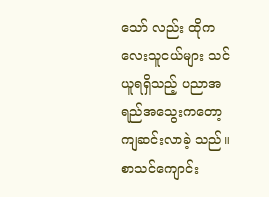သော် လည်း ထိုကလေးသူငယ်များ သင်ယူရရှိသည့် ပညာအရည်အသွေးကတော့  ကျဆင်းလာခဲ့ သည်။ စာသင်ကျောင်း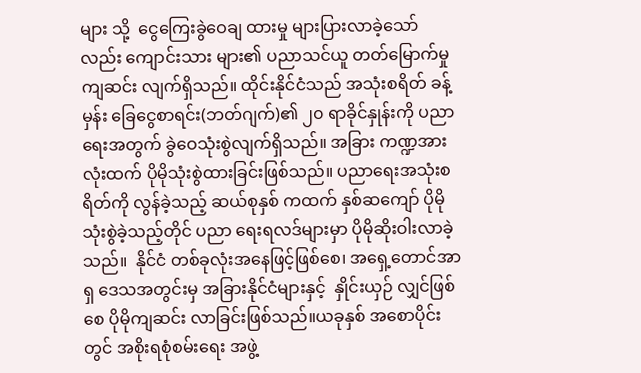များ သို့  ငွေကြေးခွဲဝေချ ထားမှု များပြားလာခဲ့သော်လည်း ကျောင်းသား များ၏ ပညာသင်ယူ တတ်မြောက်မှု ကျဆင်း လျက်ရှိသည်။ ထိုင်းနိုင်ငံသည် အသုံးစရိတ် ခန့်မှန်း ခြေငွေစာရင်း(ဘတ်ဂျက်)၏ ၂၀ ရာခိုင်နှုန်းကို ပညာရေးအတွက် ခွဲဝေသုံးစွဲလျက်ရှိသည်။ အခြား ကဏ္ဍအားလုံးထက် ပိုမိုသုံးစွဲထားခြင်းဖြစ်သည်။ ပညာရေးအသုံးစရိတ်ကို လွန်ခဲ့သည့် ဆယ်စုနှစ် ကထက် နှစ်ဆကျော် ပိုမိုသုံးစွဲခဲ့သည့်တိုင် ပညာ ရေးရလဒ်များမှာ ပိုမိုဆိုးဝါးလာခဲ့သည်။  နိုင်ငံ တစ်ခုလုံးအနေဖြင့်ဖြစ်စေ၊ အရှေ့တောင်အာရှ ဒေသအတွင်းမှ အခြားနိုင်ငံများနှင့်  နှိုင်းယှဉ် လျှင်ဖြစ်စေ ပိုမိုကျဆင်း လာခြင်းဖြစ်သည်။ယခုနှစ် အစောပိုင်းတွင် အစိုးရစုံစမ်းရေး အဖွဲ့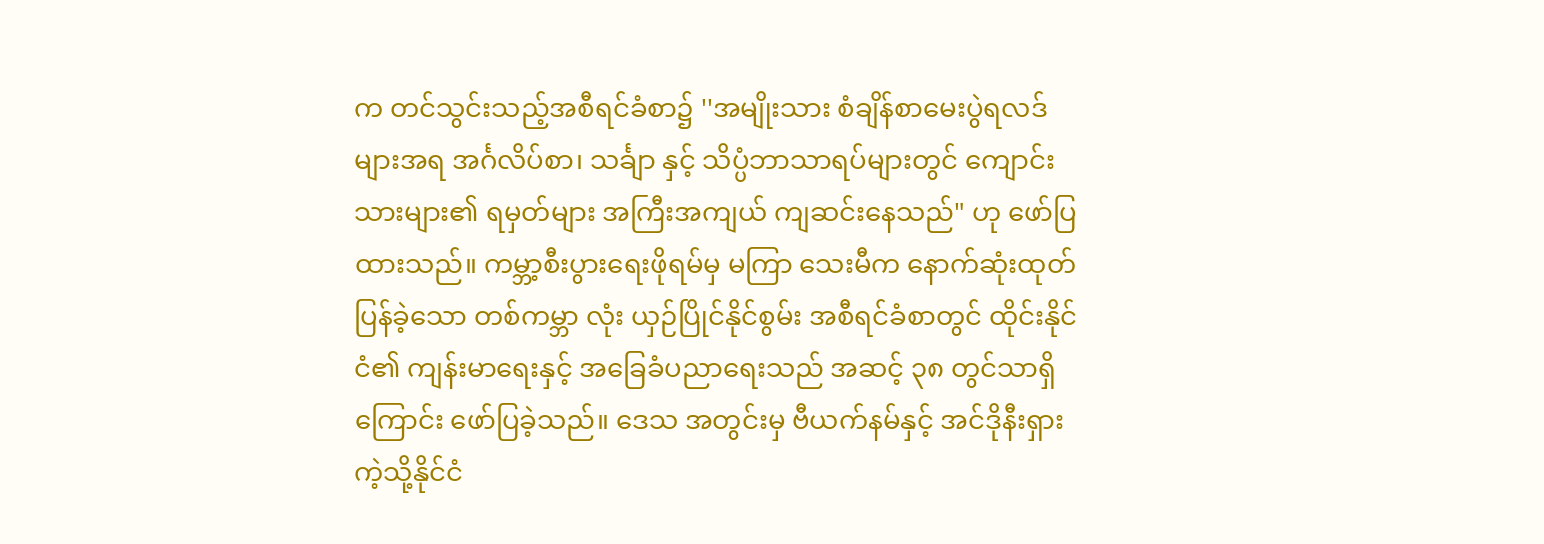က တင်သွင်းသည့်အစီရင်ခံစာ၌ ''အမျိုးသား စံချိန်စာမေးပွဲရလဒ်များအရ အင်္ဂလိပ်စာ၊ သင်္ချာ နှင့် သိပ္ပံဘာသာရပ်များတွင် ကျောင်းသားများ၏ ရမှတ်များ အကြီးအကျယ် ကျဆင်းနေသည်" ဟု ဖော်ပြထားသည်။ ကမ္ဘာ့စီးပွားရေးဖိုရမ်မှ မကြာ သေးမီက နောက်ဆုံးထုတ်ပြန်ခဲ့သော တစ်ကမ္ဘာ လုံး ယှဉ်ပြိုင်နိုင်စွမ်း အစီရင်ခံစာတွင် ထိုင်းနိုင်ငံ၏ ကျန်းမာရေးနှင့် အခြေခံပညာရေးသည် အဆင့် ၃၈ တွင်သာရှိကြောင်း ဖော်ပြခဲ့သည်။ ဒေသ အတွင်းမှ ဗီယက်နမ်နှင့် အင်ဒိုနီးရှားကဲ့သို့နိုင်ငံ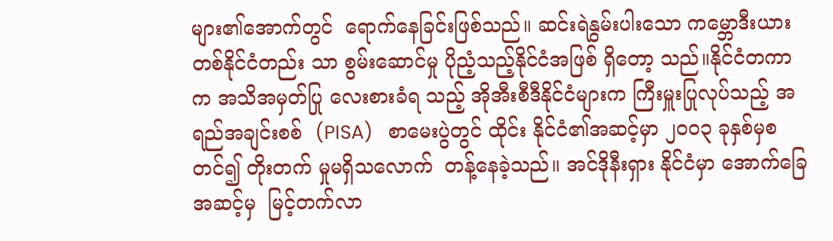များ၏အောက်တွင်  ရောက်နေခြင်းဖြစ်သည်။ ဆင်းရဲနွမ်းပါးသော ကမ္ဘောဒီးယားတစ်နိုင်ငံတည်း သာ စွမ်းဆောင်မှု ပိုညံ့သည့်နိုင်ငံအဖြစ် ရှိတော့ သည်။နိုင်ငံတကာက အသိအမှတ်ပြု လေးစားခံရ သည့် အိုအီးစီဒီနိုင်ငံများက ကြီးမှူးပြုလုပ်သည့် အရည်အချင်းစစ်  (PISA)   စာမေးပွဲတွင် ထိုင်း နိုင်ငံ၏အဆင့်မှာ ၂၀၀၃ ခုနှစ်မှစတင်၍ တိုးတက် မှုမရှိသလောက်  တန့်နေခဲ့သည်။ အင်ဒိုနီးရှား နိုင်ငံမှာ အောက်ခြေအဆင့်မှ  မြင့်တက်လာ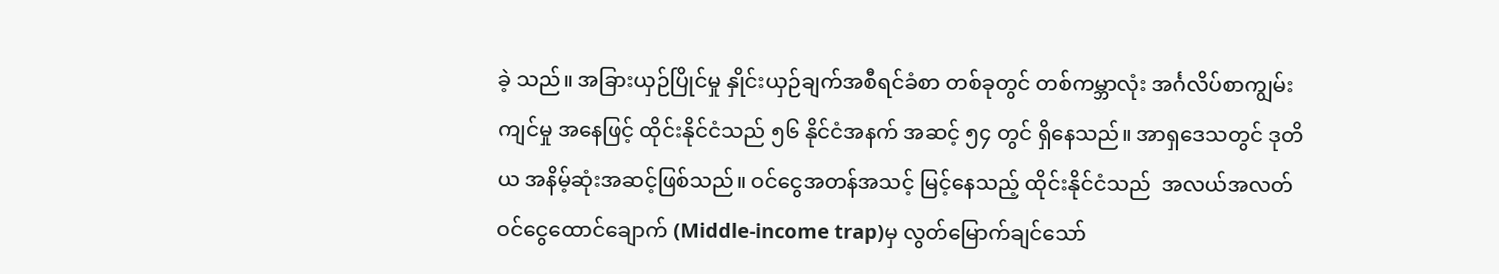ခဲ့ သည်။ အခြားယှဉ်ပြိုင်မှု နှိုင်းယှဉ်ချက်အစီရင်ခံစာ တစ်ခုတွင် တစ်ကမ္ဘာလုံး အင်္ဂလိပ်စာကျွမ်းကျင်မှု အနေဖြင့် ထိုင်းနိုင်ငံသည် ၅၆ နိုင်ငံအနက် အဆင့် ၅၄ တွင် ရှိနေသည်။ အာရှဒေသတွင် ဒုတိယ အနိမ့်ဆုံးအဆင့်ဖြစ်သည်။ ဝင်ငွေအတန်အသင့် မြင့်နေသည့် ထိုင်းနိုင်ငံသည်  အလယ်အလတ် ဝင်ငွေထောင်ချောက် (Middle-income trap)မှ လွတ်မြောက်ချင်သော်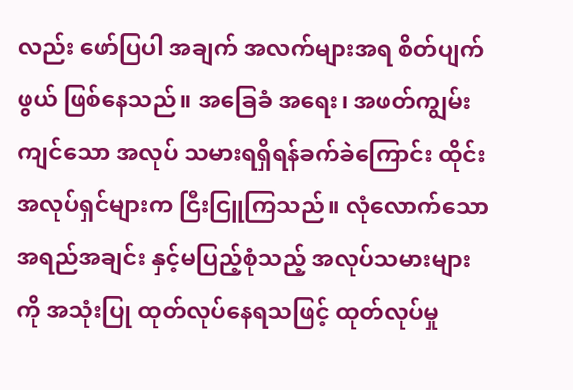လည်း ဖော်ပြပါ အချက် အလက်များအရ စိတ်ပျက်ဖွယ် ဖြစ်နေသည်။ အခြေခံ အရေး၊ အဖတ်ကျွမ်းကျင်သော အလုပ် သမားရရှိရန်ခက်ခဲကြောင်း ထိုင်းအလုပ်ရှင်များက ငြီးငြူကြသည်။ လုံလောက်သော အရည်အချင်း နှင့်မပြည့်စုံသည့် အလုပ်သမားများကို အသုံးပြု ထုတ်လုပ်နေရသဖြင့် ထုတ်လုပ်မှု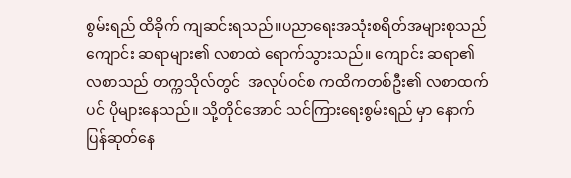စွမ်းရည် ထိခိုက် ကျဆင်းရသည်။ပညာရေးအသုံးစရိတ်အများစုသည် ကျောင်း ဆရာများ၏ လစာထဲ ရောက်သွားသည်။ ကျောင်း ဆရာ၏ လစာသည် တက္ကသိုလ်တွင်  အလုပ်ဝင်စ ကထိကတစ်ဦး၏ လစာထက်ပင် ပိုများနေသည်။ သို့တိုင်အောင် သင်ကြားရေးစွမ်းရည် မှာ နောက် ပြန်ဆုတ်နေ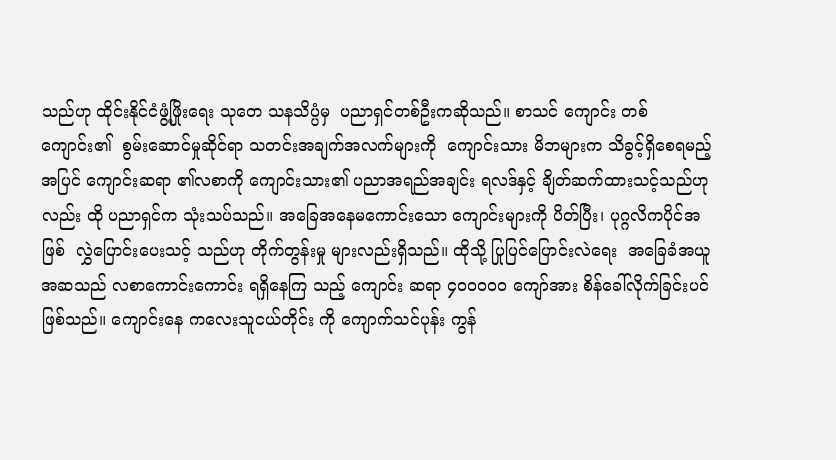သည်ဟု ထိုင်းနိုင်ငံဖွံ့ဖြိုးရေး သုတေ သနသိပ္ပံမှ  ပညာရှင်တစ်ဦးကဆိုသည်။ စာသင် ကျောင်း တစ်ကျောင်း၏  စွမ်းဆောင်မှုဆိုင်ရာ သတင်းအချက်အလက်များကို  ကျောင်းသား မိဘများက သိခွင့်ရှိစေရမည့် အပြင် ကျောင်းဆရာ ၏လစာကို ကျောင်းသား၏ ပညာအရည်အချင်း ရလဒ်နှင့် ချိတ်ဆက်ထားသင့်သည်ဟုလည်း ထို ပညာရှင်က သုံးသပ်သည်။ အခြေအနေမကောင်းသော ကျောင်းများကို ပိတ်ပြီး၊ ပုဂ္ဂလိကပိုင်အဖြစ်  လွှဲပြောင်းပေးသင့် သည်ဟု တိုက်တွန်းမှု များလည်းရှိသည်။ ထိုသို့ ပြုပြင်ပြောင်းလဲရေး  အခြေခံအယူအဆသည် လစာကောင်းကောင်း ရရှိနေကြ သည့် ကျောင်း ဆရာ ၄၀၀၀၀၀ ကျော်အား စိန်ခေါ်လိုက်ခြင်းပင် ဖြစ်သည်။ ကျောင်းနေ ကလေးသူငယ်တိုင်း ကို ကျောက်သင်ပုန်း ကွန်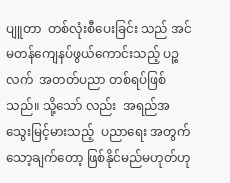ပျူတာ  တစ်လုံးစီပေးခြင်း သည် အင်မတန်ကျေနပ်ဖွယ်ကောင်းသည့် ပဉ္စလက်  အတတ်ပညာ တစ်ရပ်ဖြစ် သည်။ သို့သော် လည်း  အရည်အသွေးမြင့်မားသည့်  ပညာရေး အတွက် သော့ချက်တော့ ဖြစ်နိုင်မည်မဟုတ်ဟု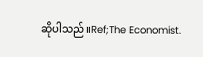ဆိုပါသည်။Ref;The Economist.